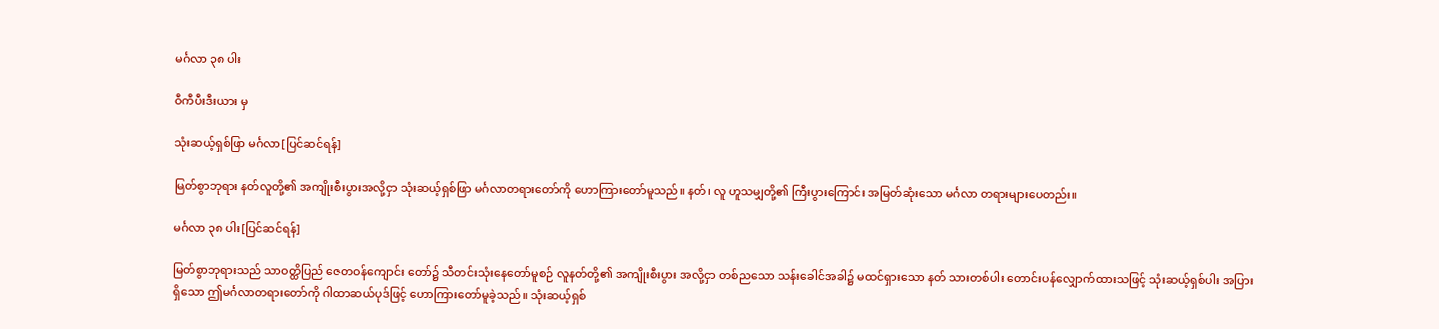မင်္ဂလာ ၃၈ ပါး

ဝီကီပီးဒီးယား မှ

သုံးဆယ့်ရှစ်ဖြာ မင်္ဂလာ[ပြင်ဆင်ရန်]

မြတ်စွာဘုရား နတ်လူတို့၏ အကျိုးစီးပွားအလို့ငှာ သုံးဆယ့်ရှစ်ဖြာ မင်္ဂလာတရားတော်ကို ဟောကြားတော်မူသည်။ နတ်၊ လူ ဟူသမျှတို့၏ ကြီးပွားကြောင်း အမြတ်ဆုံးသော မင်္ဂလာ တရားများပေတည်း။

မင်္ဂလာ ၃၈ ပါး[ပြင်ဆင်ရန်]

မြတ်စွာဘုရားသည် သာဝတ္ထိပြည် ဇေတဝန်ကျောင်း တော်၌ သီတင်းသုံးနေတော်မူစဉ် လူနတ်တို့၏ အကျိုးစီးပွား အလို့ငှာ တစ်ညသော သန်းခေါင်အခါ၌ မထင်ရှားသော နတ် သားတစ်ပါး တောင်းပန်လျှောက်ထားသဖြင့် သုံးဆယ့်ရှစ်ပါး အပြားရှိသော ဤမင်္ဂလာတရားတော်ကို ဂါထာဆယ်ပုဒ်ဖြင့် ဟောကြားတော်မူခဲ့သည်။ သုံးဆယ့်ရှစ်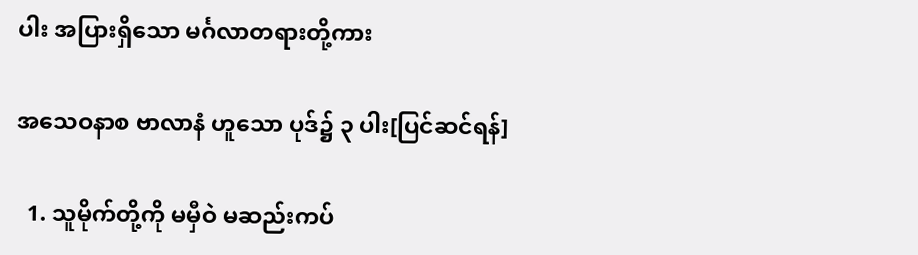ပါး အပြားရှိသော မင်္ဂလာတရားတို့ကား

အသေဝနာစ ဗာလာနံ ဟူသော ပုဒ်၌ ၃ ပါး[ပြင်ဆင်ရန်]

  1. သူမိုက်တို့ကို မမှီဝဲ မဆည်းကပ်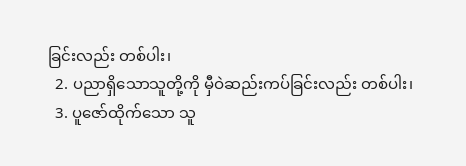ခြင်းလည်း တစ်ပါး၊
  2. ပညာရှိသောသူတို့ကို မှီဝဲဆည်းကပ်ခြင်းလည်း တစ်ပါး၊
  3. ပူဇော်ထိုက်သော သူ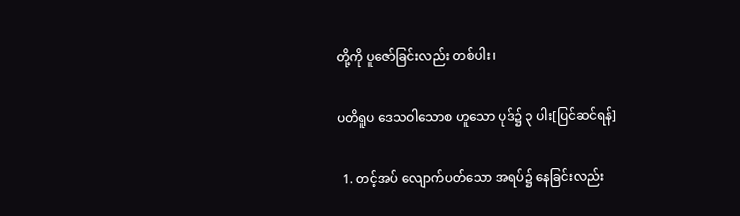တို့ကို ပူဇော်ခြင်းလည်း တစ်ပါး၊

ပတိရူပ ဒေသဝါသောစ ဟူသော ပုဒ်၌ ၃ ပါး[ပြင်ဆင်ရန်]

  1. တင့်အပ် လျောက်ပတ်သော အရပ်၌ နေခြင်းလည်း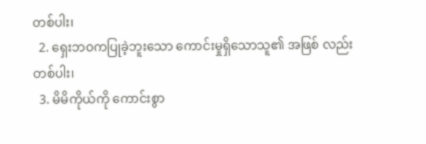တစ်ပါး၊
  2. ရှေးဘဝကပြုခဲ့ဘူးသော ကောင်းမှုရှိသောသူ၏ အဖြစ် လည်း တစ်ပါး၊
  3. မိမိကိုယ်ကို ကောင်းစွာ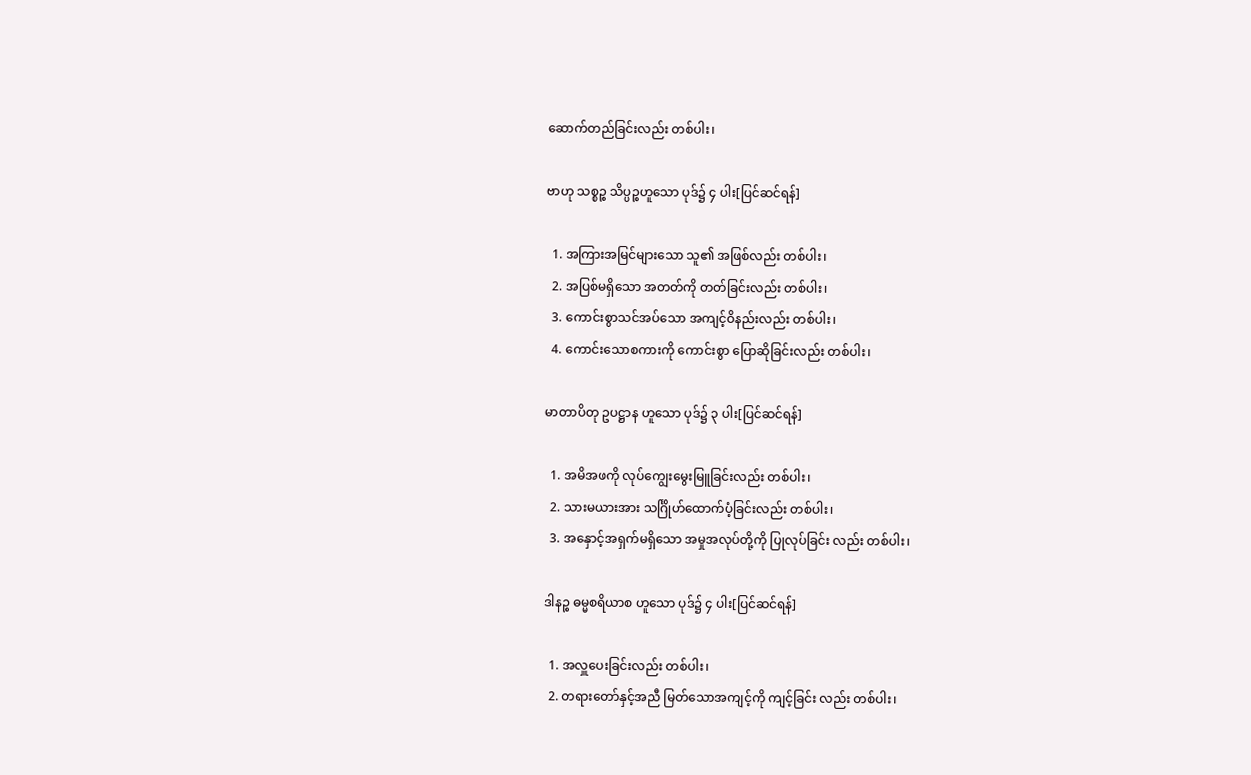ဆောက်တည်ခြင်းလည်း တစ်ပါး၊

ဗာဟု သစ္စဉ္စ သိပ္ပဉ္စဟူသော ပုဒ်၌ ၄ ပါး[ပြင်ဆင်ရန်]

  1. အကြားအမြင်များသော သူ၏ အဖြစ်လည်း တစ်ပါး၊
  2. အပြစ်မရှိသော အတတ်ကို တတ်ခြင်းလည်း တစ်ပါး၊
  3. ကောင်းစွာသင်အပ်သော အကျင့်ဝိနည်းလည်း တစ်ပါး၊
  4. ကောင်းသောစကားကို ကောင်းစွာ ပြောဆိုခြင်းလည်း တစ်ပါး၊

မာတာပိတု ဥပဋ္ဌာန ဟူသော ပုဒ်၌ ၃ ပါး[ပြင်ဆင်ရန်]

  1. အမိအဖကို လုပ်ကျွေးမွေးမြူခြင်းလည်း တစ်ပါး၊
  2. သားမယားအား သင်္ဂြိုဟ်ထောက်ပံ့ခြင်းလည်း တစ်ပါး၊
  3. အနှောင့်အရှက်မရှိသော အမှုအလုပ်တို့ကို ပြုလုပ်ခြင်း လည်း တစ်ပါး၊

ဒါနဉ္စ ဓမ္မစရိယာစ ဟူသော ပုဒ်၌ ၄ ပါး[ပြင်ဆင်ရန်]

  1. အလှူပေးခြင်းလည်း တစ်ပါး၊
  2. တရားတော်နှင့်အညီ မြတ်သောအကျင့်ကို ကျင့်ခြင်း လည်း တစ်ပါး၊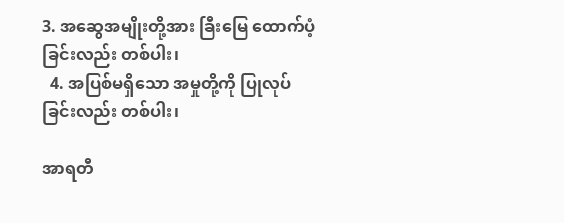3. အဆွေအမျိုးတို့အား ခြီးမြေ ထောက်ပံ့ခြင်းလည်း တစ်ပါး၊
  4. အပြစ်မရှိသော အမှုတို့ကို ပြုလုပ်ခြင်းလည်း တစ်ပါး၊

အာရတီ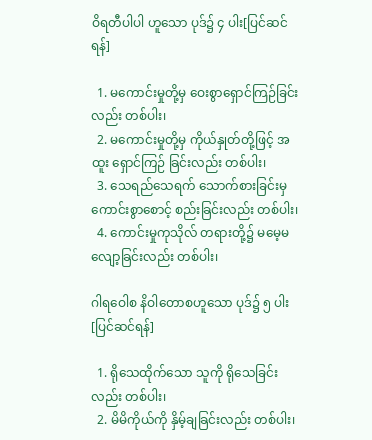ဝိရတီပါပါ ဟူသော ပုဒ်၌ ၄ ပါး[ပြင်ဆင်ရန်]

  1. မကောင်းမှုတို့မှ ဝေးစွာရှောင်ကြဉ်ခြင်းလည်း တစ်ပါး၊
  2. မကောင်းမှုတို့မှ ကိုယ်နှုတ်တို့ဖြင့် အထူး ရှောင်ကြဉ် ခြင်းလည်း တစ်ပါး၊
  3. သေရည်သေရက် သောက်စားခြင်းမှ ကောင်းစွာစောင့် စည်းခြင်းလည်း တစ်ပါး၊
  4. ကောင်းမှုကုသိုလ် တရားတို့၌ မမေ့မလျော့ခြင်းလည်း တစ်ပါး၊

ဂါရဝေါစ နိဝါတောစဟူသော ပုဒ်၌ ၅ ပါး[ပြင်ဆင်ရန်]

  1. ရိုသေထိုက်သော သူကို ရိုသေခြင်းလည်း တစ်ပါး၊
  2. မိမိကိုယ်ကို နှိမ့်ချခြင်းလည်း တစ်ပါး၊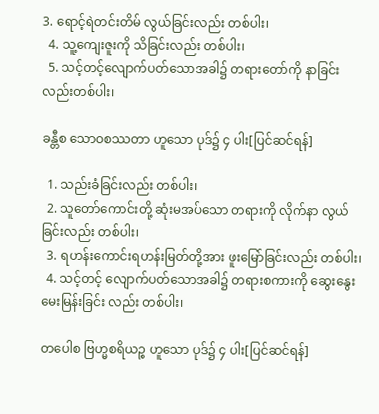3. ရောင့်ရဲတင်းတိမ် လွယ်ခြင်းလည်း တစ်ပါး၊
  4. သူ့ကျေးဇူးကို သိခြင်းလည်း တစ်ပါး၊
  5. သင့်တင့်လျောက်ပတ်သောအခါ၌ တရားတော်ကို နာခြင်းလည်းတစ်ပါး၊

ခန္တီစ သောဝစဿတာ ဟူသော ပုဒ်၌ ၄ ပါး[ပြင်ဆင်ရန်]

  1. သည်းခံခြင်းလည်း တစ်ပါး၊
  2. သူတော်ကောင်းတို့ ဆုံးမအပ်သော တရားကို လိုက်နာ လွယ်ခြင်းလည်း တစ်ပါး၊
  3. ရဟန်းကောင်းရဟန်းမြတ်တို့အား ဖူးမြော်ခြင်းလည်း တစ်ပါး၊
  4. သင့်တင့် လျောက်ပတ်သောအခါ၌ တရားစကားကို ဆွေးနွေးမေးမြန်းခြင်း လည်း တစ်ပါး၊

တပေါစ ဗြဟ္မစရိယဉ္စ ဟူသော ပုဒ်၌ ၄ ပါး[ပြင်ဆင်ရန်]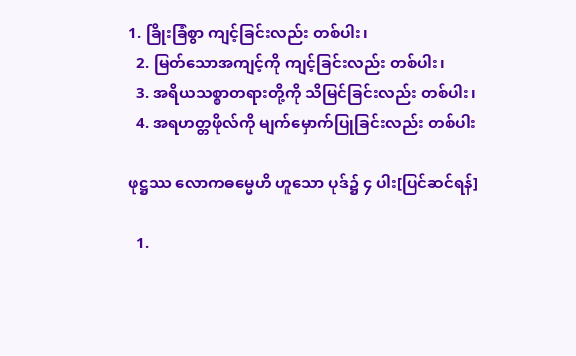1. ခြိုးခြံစွာ ကျင့်ခြင်းလည်း တစ်ပါး၊
  2. မြတ်သောအကျင့်ကို ကျင့်ခြင်းလည်း တစ်ပါး၊
  3. အရိယသစ္စာတရားတို့ကို သိမြင်ခြင်းလည်း တစ်ပါး၊
  4. အရဟတ္တဖိုလ်ကို မျက်မှောက်ပြုခြင်းလည်း တစ်ပါး

ဖုဋ္ဌဿ လောကဓမ္မေဟိ ဟူသော ပုဒ်၌ ၄ ပါး[ပြင်ဆင်ရန်]

  1.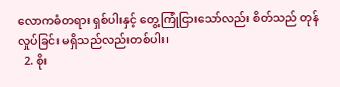လောကဓံတရား ရှစ်ပါးနှင့် တွေ့ကြုံငြားသော်လည်း စိတ်သည် တုန်လှုပ်ခြင်း မရှိသည်လည်းတစ်ပါး၊
  2. စိုး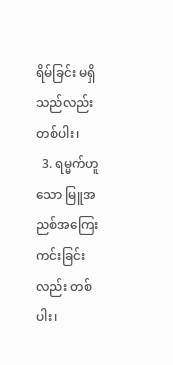ရိမ်ခြင်း မရှိသည်လည်း တစ်ပါး၊
  3. ရမ္မက်ဟူသော မြူအညစ်အကြေး ကင်းခြင်းလည်း တစ်ပါး၊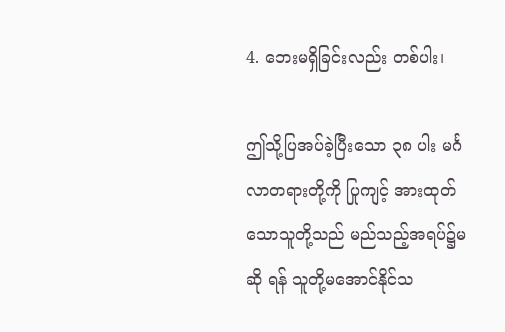4. ဘေးမရှိခြင်းလည်း တစ်ပါး၊

ဤသို့ပြအပ်ခဲ့ပြီးသော ၃၈ ပါး မင်္ဂလာတရားတို့ကို ပြုကျင့် အားထုတ်သောသူတို့သည် မည်သည့်အရပ်၌မဆို ရန် သူတို့မအောင်နိုင်သ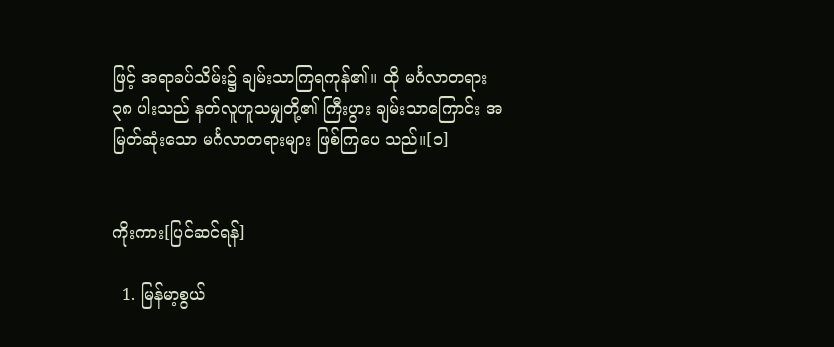ဖြင့် အရာခပ်သိမ်း၌ ချမ်းသာကြရကုန်၏။ ထို မင်္ဂလာတရား ၃၈ ပါးသည် နတ်လူဟူသမျှတို့၏ ကြီးပွား ချမ်းသာကြောင်း အမြတ်ဆုံးသော မင်္ဂလာတရားများ ဖြစ်ကြပေ သည်။[၁]


ကိုးကား[ပြင်ဆင်ရန်]

  1. မြန်မာ့စွယ်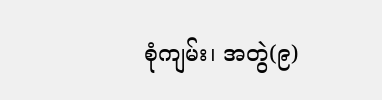စုံကျမ်း၊ အတွဲ(၉)